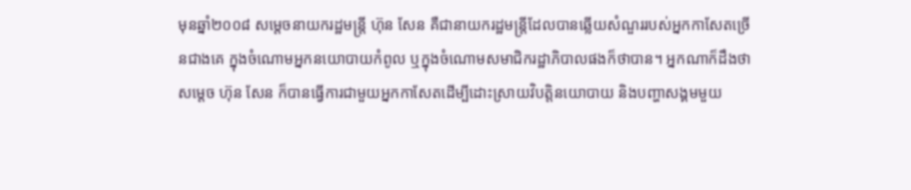មុនឆ្នាំ២០០៨ សម្តេចនាយករដ្ឋមន្ត្រី ហ៊ុន សែន គឺជានាយករដ្ឋមន្ត្រីដែលបានឆ្លើយសំណួររបស់អ្នកកាសែតច្រើនជាងគេ ក្នុងចំណោមអ្នកនយោបាយកំពូល ឬក្នុងចំណោមសមាជិករដ្ឋាភិបាលផងក៏ថាបាន។ អ្នកណាក៏ដឹងថាសម្តេច ហ៊ុន សែន ក៏បានធ្វើការជាមួយអ្នកកាសែតដើម្បីដោះស្រាយវិបត្តិនយោបាយ និងបញ្ហាសង្គមមួយ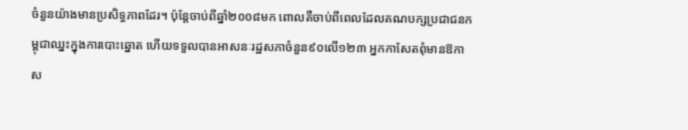ចំនួនយ៉ាងមានប្រសិទ្ធភាពដែរ។ ប៉ុន្តែចាប់ពីឆ្នាំ២០០៨មក ពោលគឺចាប់ពីពេលដែលគណបក្សប្រជាជនកម្ពុជាឈ្នះក្នុងការបោះឆ្នោត ហើយទទួលបានអាសនៈរដ្ឋសភាចំនួន៩០លើ១២៣ អ្នកកាសែតពុំមានឱកាស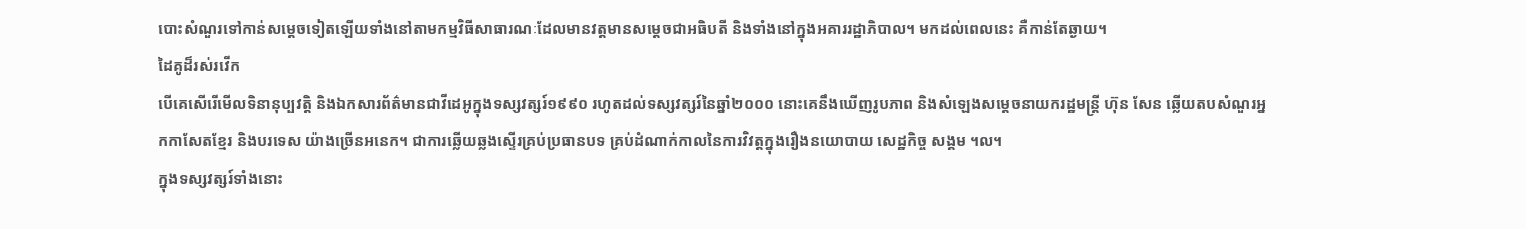បោះសំណួរទៅកាន់សម្តេចទៀតឡើយទាំងនៅតាមកម្មវិធីសាធារណៈដែលមានវត្តមានសម្តេចជាអធិបតី និងទាំងនៅក្នុងអគាររដ្ឋាភិបាល។ មកដល់ពេលនេះ គឺកាន់តែឆ្ងាយ។
ដៃគូដ៏រស់រវើក
បើគេសើរើមើលទិនានុប្បវត្តិ និងឯកសារព័ត៌មានជាវីដេអូក្នុងទស្សវត្សរ៍១៩៩០ រហូតដល់ទស្សវត្សរ៍នៃឆ្នាំ២០០០ នោះគេនឹងឃើញរូបភាព និងសំឡេងសម្តេចនាយករដ្ឋមន្ត្រី ហ៊ុន សែន ឆ្លើយតបសំណួរអ្នកកាសែតខ្មែរ និងបរទេស យ៉ាងច្រើនអនេក។ ជាការឆ្លើយឆ្លងស្ទើរគ្រប់ប្រធានបទ គ្រប់ដំណាក់កាលនៃការវិវត្តក្នុងរឿងនយោបាយ សេដ្ឋកិច្ច សង្គម ។ល។
ក្នុងទស្សវត្សរ៍ទាំងនោះ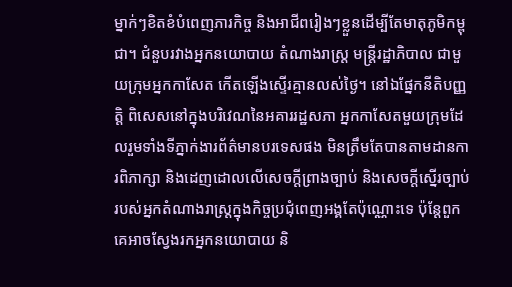ម្នាក់ៗខិតខំបំពេញភារកិច្ច និងអាជីពរៀងៗខ្លួនដើម្បីតែមាតុភូមិកម្ពុជា។ ជំនួបរវាងអ្នកនយោបាយ តំណាងរាស្ត្រ មន្ត្រីរដ្ឋាភិបាល ជាមួយក្រុមអ្នកកាសែត កើតឡើងស្ទើរគ្មានលស់ថ្ងៃ។ នៅឯផ្នែកនីតិបញ្ញត្តិ ពិសេសនៅក្នុងបរិវេណនៃអគាររដ្ឋសភា អ្នកកាសែតមួយក្រុមដែលរួមទាំងទីភ្នាក់ងារព័ត៌មានបរទេសផង មិនត្រឹមតែបានតាមដានការពិភាក្សា និងដេញដោលលើសេចក្តីព្រាងច្បាប់ និងសេចក្តីស្នើរច្បាប់របស់អ្នកតំណាងរាស្ត្រក្នុងកិច្ចប្រជុំពេញអង្គតែប៉ុណ្ណោះទេ ប៉ុន្តែពួកគេអាចស្វែងរកអ្នកនយោបាយ និ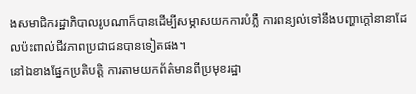ងសមាជិករដ្ឋាភិបាលរូបណាក៏បានដើម្បីសម្ភាសយកការបំភ្លឺ ការពន្យល់ទៅនឹងបញ្ហាក្តៅនានាដែលប៉ះពាល់ជីវភាពប្រជាជនបានទៀតផង។
នៅឯខាងផ្នែកប្រតិបត្តិ ការតាមយកព័ត៌មានពីប្រមុខរដ្ឋា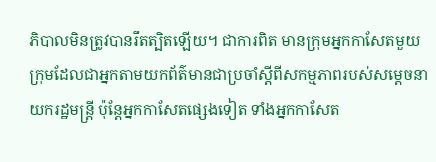ភិបាលមិនត្រូវបានរឹតត្បិតឡើយ។ ជាការពិត មានក្រុមអ្នកកាសែតមួយក្រុមដែលជាអ្នកតាមយកព័ត៌មានជាប្រចាំស្តីពីសកម្មភាពរបស់សម្តេចនាយករដ្ឋមន្ត្រី ប៉ុន្តែអ្នកកាសែតផ្សេងទៀត ទាំងអ្នកកាសែត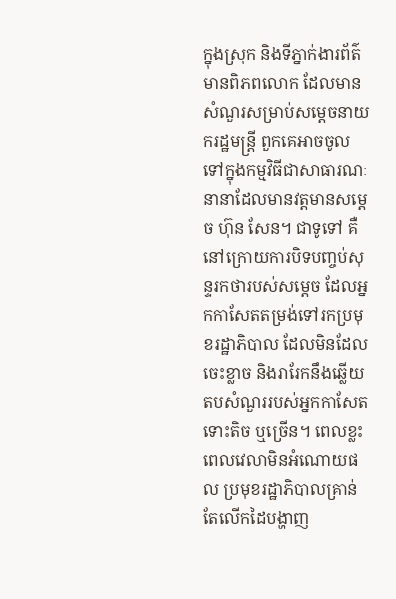ក្នុងស្រុក និងទីភ្នាក់ងារព័ត៌មានពិភពលោក ដែលមានសំណួរសម្រាប់សម្តេចនាយករដ្ឋមន្ត្រី ពួកគេអាចចូលទៅក្នុងកម្មវិធីជាសាធារណៈនានាដែលមានវត្តមានសម្តេច ហ៊ុន សែន។ ជាទូទៅ គឺនៅក្រោយការបិទបញ្ចប់សុន្ទរកថារបស់សម្តេច ដែលអ្នកកាសែតតម្រង់ទៅរកប្រមុខរដ្ឋាភិបាល ដែលមិនដែលចេះខ្លាច និងរារែកនឹងឆ្លើយតបសំណួររបស់អ្នកកាសែត ទោះតិច ឬច្រើន។ ពេលខ្លះ ពេលវេលាមិនអំណោយផល ប្រមុខរដ្ឋាភិបាលគ្រាន់តែលើកដៃបង្ហាញ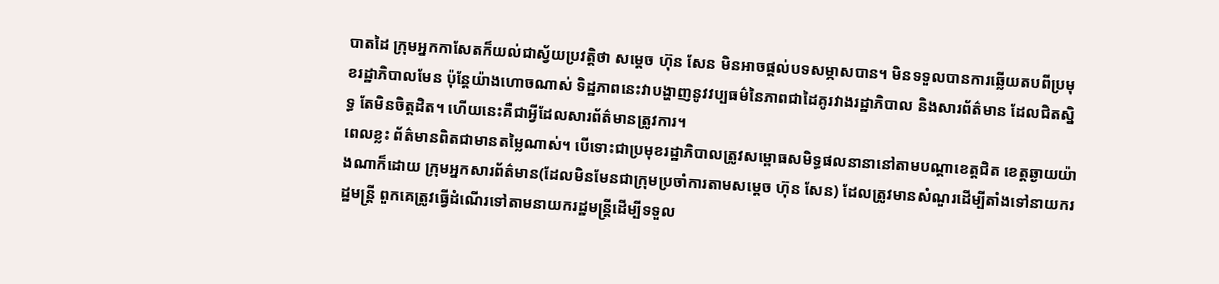បាតដៃ ក្រុមអ្នកកាសែតក៏យល់ជាស្វ័យប្រវត្តិថា សម្តេច ហ៊ុន សែន មិនអាចផ្តល់បទសម្ភាសបាន។ មិនទទួលបានការឆ្លើយតបពីប្រមុខរដ្ឋាភិបាលមែន ប៉ុន្តែយ៉ាងហោចណាស់ ទិដ្ឋភាពនេះវាបង្ហាញនូវវប្បធម៌នៃភាពជាដៃគូរវាងរដ្ឋាភិបាល និងសារព័ត៌មាន ដែលជិតស្និទ្ធ តែមិនចិត្តដិត។ ហើយនេះគឺជាអ្វីដែលសារព័ត៌មានត្រូវការ។
ពេលខ្លះ ព័ត៌មានពិតជាមានតម្លៃណាស់។ បើទោះជាប្រមុខរដ្ឋាភិបាលត្រូវសម្ពោធសមិទ្ធផលនានានៅតាមបណ្តាខេត្តជិត ខេត្តឆ្ងាយយ៉ាងណាក៏ដោយ ក្រុមអ្នកសារព័ត៌មាន(ដែលមិនមែនជាក្រុមប្រចាំការតាមសម្តេច ហ៊ុន សែន) ដែលត្រូវមានសំណួរដើម្បីតាំងទៅនាយករដ្ឋមន្ត្រី ពួកគេត្រូវធ្វើដំណើរទៅតាមនាយករដ្ឋមន្ត្រីដើម្បីទទួល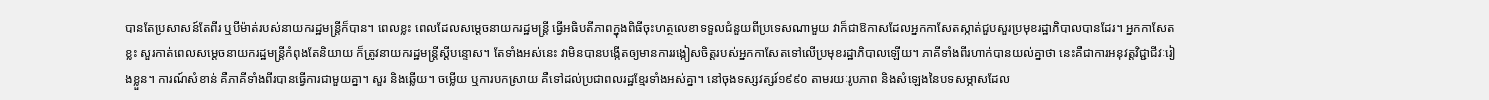បានតែប្រសាសន៍តែពីរ ឬបីម៉ាត់របស់នាយករដ្ឋមន្ត្រីក៏បាន។ ពេលខ្លះ ពេលដែលសម្តេចនាយករដ្ឋមន្ត្រី ធ្វើអធិបតីភាពក្នុងពិធីចុះហត្ថលេខាទទួលជំនួយពីប្រទេសណាមួយ វាក៏ជាឱកាសដែលអ្នកកាសែតស្កាត់ជួបសួរប្រមុខរដ្ឋាភិបាលបានដែរ។ អ្នកកាសែតខ្លះ សួរកាត់ពេលសម្តេចនាយករដ្ឋមន្ត្រីកំពុងតែនិយាយ ក៏ត្រូវនាយករដ្ឋមន្ត្រីស្តីបន្ទោស។ តែទាំងអស់នេះ វាមិនបានបង្កើតឲ្យមានការរង្កៀសចិត្តរបស់អ្នកកាសែតទៅលើប្រមុខរដ្ឋាភិបាលឡើយ។ ភាគីទាំងពីរហាក់បានយល់គ្នាថា នេះគឺជាការអនុវត្តវិជ្ជាជីវៈរៀងខ្លួន។ ការណ៍សំខាន់ គឺភាគីទាំងពីរបានធ្វើការជាមួយគ្នា។ សួរ និងឆ្លើយ។ ចម្លើយ ឬការបកស្រាយ គឺទៅដល់ប្រជាពលរដ្ឋខ្មែរទាំងអស់គ្នា។ នៅចុងទស្សវត្សរ៍១៩៩០ តាមរយៈរូបភាព និងសំឡេងនៃបទសម្ភាសដែល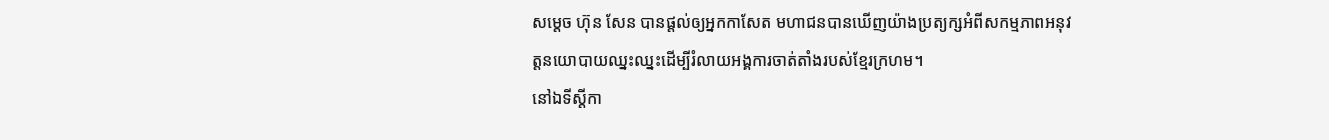សម្តេច ហ៊ុន សែន បានផ្តល់ឲ្យអ្នកកាសែត មហាជនបានឃើញយ៉ាងប្រត្យក្សអំពីសកម្មភាពអនុវត្តនយោបាយឈ្នះឈ្នះដើម្បីរំលាយអង្គការចាត់តាំងរបស់ខ្មែរក្រហម។
នៅឯទីស្តីកា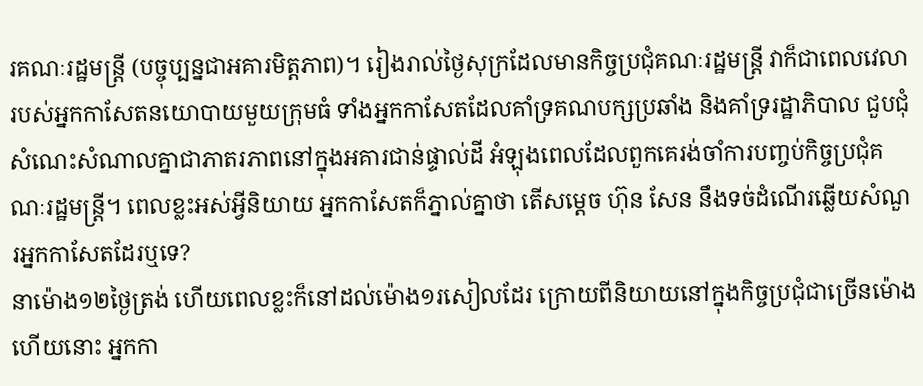រគណៈរដ្ឋមន្ត្រី (បច្ចុប្បន្នជាអគារមិត្តភាព)។ រៀងរាល់ថ្ងៃសុក្រដែលមានកិច្ចប្រជុំគណៈរដ្ឋមន្ត្រី វាក៏ជាពេលវេលារបស់អ្នកកាសែតនយោបាយមួយក្រុមធំ ទាំងអ្នកកាសែតដែលគាំទ្រគណបក្សប្រឆាំង និងគាំទ្ររដ្ឋាភិបាល ជួបជុំសំណេះសំណាលគ្នាជាភាតរភាពនៅក្នុងអគារជាន់ផ្ទាល់ដី អំឡុងពេលដែលពួកគេរង់ចាំការបញ្ចប់កិច្ចប្រជុំគណៈរដ្ឋមន្ត្រី។ ពេលខ្លះអស់អ្វីនិយាយ អ្នកកាសែតក៏ភ្នាល់គ្នាថា តើសម្តេច ហ៊ុន សែន នឹងទច់ដំណើរឆ្លើយសំណួរអ្នកកាសែតដែរឬទេ?
នាម៉ោង១២ថ្ងៃត្រង់ ហើយពេលខ្លះក៏នៅដល់ម៉ោង១រសៀលដែរ ក្រោយពីនិយាយនៅក្នុងកិច្ចប្រជុំជាច្រើនម៉ោងហើយនោះ អ្នកកា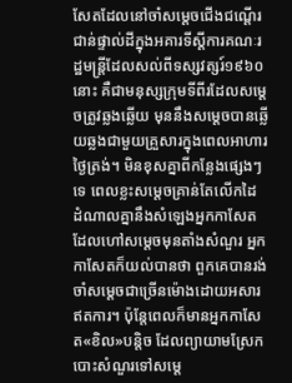សែតដែលនៅចាំសម្តេចជើងជណ្តើរជាន់ផ្ទាល់ដីក្នុងអគារទីស្តីការគណៈរដ្ឋមន្ត្រីដែលសល់ពីទស្សវត្សរ៍១៩៦០នោះ គឺជាមនុស្សក្រុមទីពីរដែលសម្តេចត្រូវឆ្លងឆ្លើយ មុននឹងសម្តេចបានឆ្លើយឆ្លងជាមួយគ្រួសារក្នុងពេលអាហារថ្ងៃត្រង់។ មិនខុសគ្នាពីកន្លែងផ្សេងៗទេ ពេលខ្លះសម្តេចគ្រាន់តែលើកដៃ ដំណាលគ្នានឹងសំឡេងអ្នកកាសែតដែលហៅសម្តេចមុនតាំងសំណួរ អ្នកកាសែតក៏យល់បានថា ពួកគេបានរង់ចាំសម្តេចជាច្រើនម៉ោងដោយអសារឥតការ។ ប៉ុន្តែពេលក៏មានអ្នកកាសែត«ខិល»បន្តិច ដែលព្យាយាមស្រែកបោះសំណួរទៅសម្តេ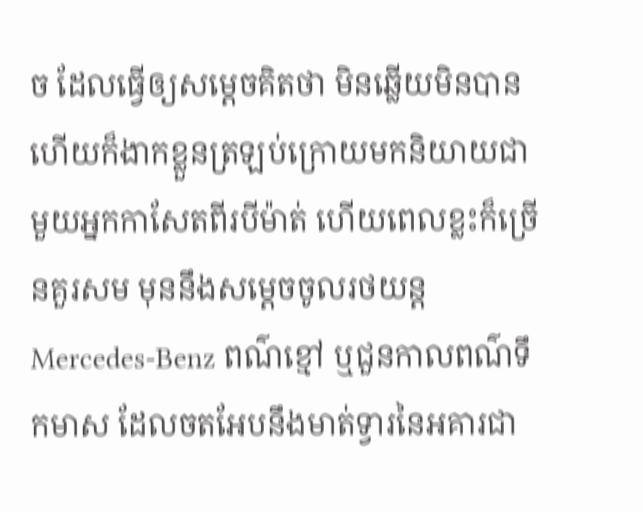ច ដែលធ្វើឲ្យសម្តេចគិតថា មិនឆ្លើយមិនបាន ហើយក៏ងាកខ្លួនត្រឡប់ក្រោយមកនិយាយជាមួយអ្នកកាសែតពីរបីម៉ាត់ ហើយពេលខ្លះក៏ច្រើនគួរសម មុននឹងសម្តេចចូលរថយន្ត Mercedes-Benz ពណ៌ខ្មៅ ឬជួនកាលពណ៌ទឹកមាស ដែលចតអែបនឹងមាត់ទ្វារនៃអគារជា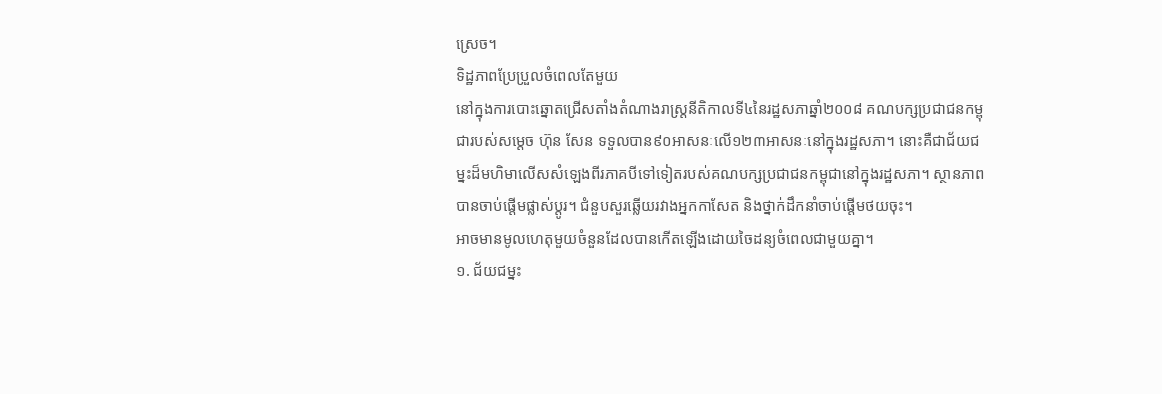ស្រេច។
ទិដ្ឋភាពប្រែប្រួលចំពេលតែមួយ
នៅក្នុងការបោះឆ្នោតជ្រើសតាំងតំណាងរាស្ត្រនីតិកាលទី៤នៃរដ្ឋសភាឆ្នាំ២០០៨ គណបក្សប្រជាជនកម្ពុជារបស់សម្តេច ហ៊ុន សែន ទទួលបាន៩០អាសនៈលើ១២៣អាសនៈនៅក្នុងរដ្ឋសភា។ នោះគឺជាជ័យជម្នះដ៏មហិមាលើសសំឡេងពីរភាគបីទៅទៀតរបស់គណបក្សប្រជាជនកម្ពុជានៅក្នុងរដ្ឋសភា។ ស្ថានភាពបានចាប់ផ្តើមផ្លាស់ប្តូរ។ ជំនួបសួរឆ្លើយរវាងអ្នកកាសែត និងថ្នាក់ដឹកនាំចាប់ផ្តើមថយចុះ។
អាចមានមូលហេតុមួយចំនួនដែលបានកើតឡើងដោយចៃដន្យចំពេលជាមួយគ្នា។
១. ជ័យជម្នះ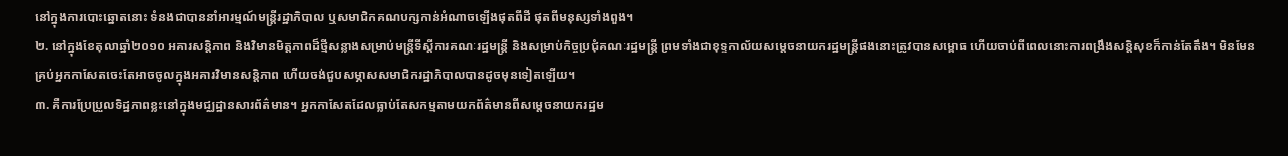នៅក្នុងការបោះឆ្នោតនោះ ទំនងជាបាននាំអារម្មណ៍មន្ត្រីរដ្ឋាភិបាល ឬសមាជិកគណបក្សកាន់អំណាចឡើងផុតពីដី ផុតពីមនុស្សទាំងពួង។
២. នៅក្នុងខែតុលាឆ្នាំ២០១០ អគារសន្តិភាព និងវិមានមិត្តភាពដ៏ថ្មីសន្លាងសម្រាប់មន្ត្រីទីស្តីការគណៈរដ្ឋមន្ត្រី និងសម្រាប់កិច្ចប្រជុំគណៈរដ្ឋមន្ត្រី ព្រមទាំងជាខុទ្ទកាល័យសម្តេចនាយករដ្ឋមន្ត្រីផងនោះត្រូវបានសម្ពោធ ហើយចាប់ពីពេលនោះការពង្រឹងសន្តិសុខក៏កាន់តែតឹង។ មិនមែនគ្រប់អ្នកកាសែតចេះតែអាចចូលក្នុងអគារវិមានសន្តិភាព ហើយចង់ជួបសម្ភាសសមាជិករដ្ឋាភិបាលបានដូចមុនទៀតឡើយ។
៣. គឺការប្រែប្រួលទិដ្ឋភាពខ្លះនៅក្នុងមជ្ឈដ្ឋានសារព័ត៌មាន។ អ្នកកាសែតដែលធ្លាប់តែសកម្មតាមយកព័ត៌មានពីសម្តេចនាយករដ្ឋម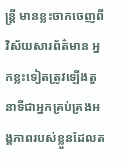ន្ត្រី មានខ្លះចាកចេញពីវិស័យសារព័ត៌មាន អ្នកខ្លះទៀតត្រូវឡើងតួនាទីជាអ្នកគ្រប់គ្រងអង្គភាពរបស់ខ្លួនដែលត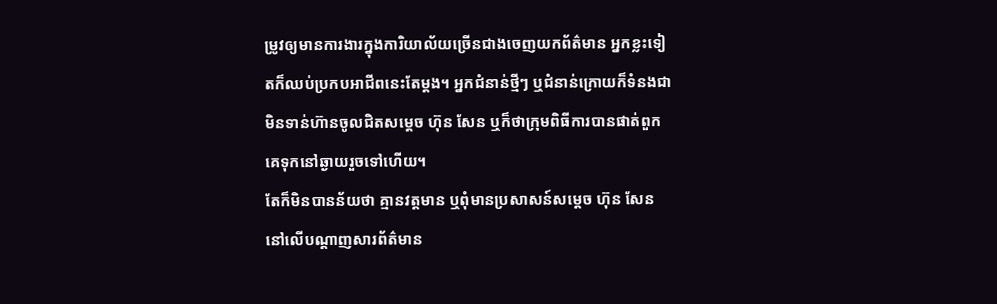ម្រូវឲ្យមានការងារក្នុងការិយាល័យច្រើនជាងចេញយកព័ត៌មាន អ្នកខ្លះទៀតក៏ឈប់ប្រកបអាជីពនេះតែម្តង។ អ្នកជំនាន់ថ្មីៗ ឬជំនាន់ក្រោយក៏ទំនងជាមិនទាន់ហ៊ានចូលជិតសម្តេច ហ៊ុន សែន ឬក៏ថាក្រុមពិធីការបានផាត់ពួកគេទុកនៅឆ្ងាយរួចទៅហើយ។
តែក៏មិនបានន័យថា គ្មានវត្តមាន ឬពុំមានប្រសាសន៍សម្តេច ហ៊ុន សែន នៅលើបណ្តាញសារព័ត៌មាន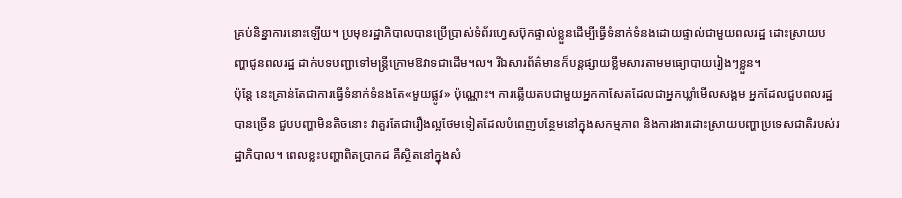គ្រប់និន្នាការនោះឡើយ។ ប្រមុខរដ្ឋាភិបាលបានប្រើប្រាស់ទំព័រហ្វេសប៊ុកផ្ទាល់ខ្លួនដើម្បីធ្វើទំនាក់ទំនងដោយផ្ទាល់ជាមួយពលរដ្ឋ ដោះស្រាយបញ្ហាជូនពលរដ្ឋ ដាក់បទបញ្ជាទៅមន្ត្រីក្រោមឱវាទជាដើម។ល។ រីឯសារព័ត៌មានក៏បន្តផ្សាយខ្លឹមសារតាមមធ្យោបាយរៀងៗខ្លួន។
ប៉ុន្តែ នេះគ្រាន់តែជាការធ្វើទំនាក់ទំនងតែ«មួយផ្លូវ» ប៉ុណ្ណោះ។ ការឆ្លើយតបជាមួយអ្នកកាសែតដែលជាអ្នកឃ្លាំមើលសង្គម អ្នកដែលជួបពលរដ្ឋបានច្រើន ជួបបញ្ហាមិនតិចនោះ វាគួរតែជារឿងល្អថែមទៀតដែលបំពេញបន្ថែមនៅក្នុងសកម្មភាព និងការងារដោះស្រាយបញ្ហាប្រទេសជាតិរបស់រដ្ឋាភិបាល។ ពេលខ្លះបញ្ហាពិតប្រាកដ គឺស្ថិតនៅក្នុងសំ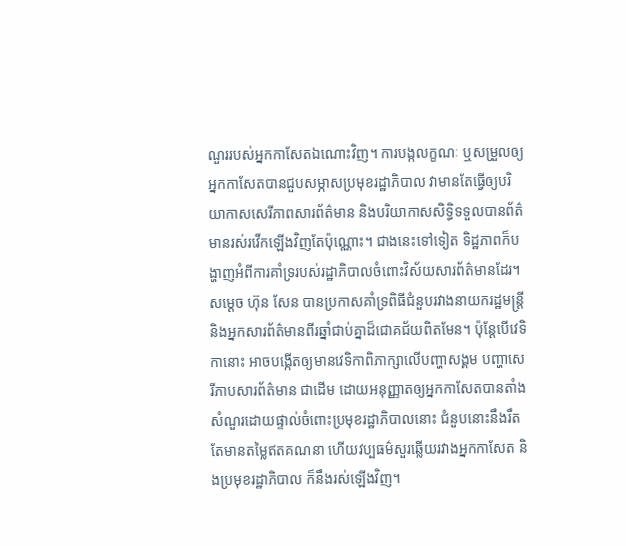ណួររបស់អ្នកកាសែតឯណោះវិញ។ ការបង្កលក្ខណៈ ឬសម្រួលឲ្យអ្នកកាសែតបានជួបសម្ភាសប្រមុខរដ្ឋាភិបាល វាមានតែធ្វើឲ្យបរិយាកាសសេរីភាពសារព័ត៌មាន និងបរិយាកាសសិទ្ធិទទួលបានព័ត៌មានរស់រវើកឡើងវិញតែប៉ុណ្ណោះ។ ជាងនេះទៅទៀត ទិដ្ឋភាពក៏បង្ហាញអំពីការគាំទ្ររបស់រដ្ឋាភិបាលចំពោះវិស័យសារព័ត៌មានដែរ។
សម្តេច ហ៊ុន សែន បានប្រកាសគាំទ្រពិធីជំនួបរវាងនាយករដ្ឋមន្ត្រី និងអ្នកសារព័ត៌មានពីរឆ្នាំជាប់គ្នាដ៏ជោគជ័យពិតមែន។ ប៉ុន្តែបើវេទិកានោះ អាចបង្កើតឲ្យមានវេទិកាពិភាក្សាលើបញ្ហាសង្គម បញ្ហាសេរីភាបសារព័ត៌មាន ជាដើម ដោយអនុញ្ញាតឲ្យអ្នកកាសែតបានតាំងសំណួរដោយផ្ទាល់ចំពោះប្រមុខរដ្ឋាភិបាលនោះ ជំនួបនោះនឹងរឹតតែមានតម្លៃឥតគណនា ហើយវប្បធម៌សួរឆ្លើយរវាងអ្នកកាសែត និងប្រមុខរដ្ឋាភិបាល ក៏នឹងរស់ឡើងវិញ។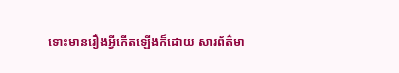ទោះមានរឿងអ្វីកើតឡើងក៏ដោយ សារព័ត៌មា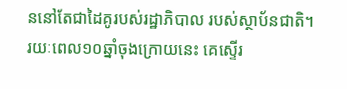ននៅតែជាដៃគូរបស់រដ្ឋាភិបាល របស់ស្ថាប័នជាតិ។
រយៈពេល១០ឆ្នាំចុងក្រោយនេះ គេស្ទើរ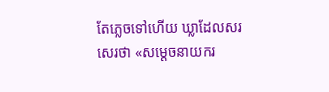តែភ្លេចទៅហើយ ឃ្លាដែលសរសេរថា «សម្តេចនាយករ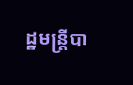ដ្ឋមន្ត្រីបា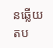នឆ្លើយតប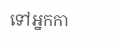ទៅអ្នកកា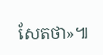សែតថា»៕